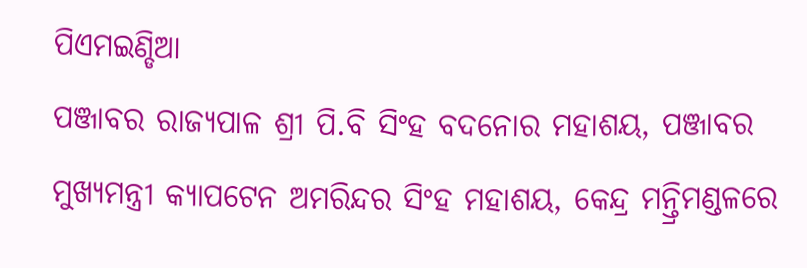ପିଏମଇଣ୍ଡିଆ
ପଞ୍ଜାବର ରାଜ୍ୟପାଳ ଶ୍ରୀ ପି.ବି ସିଂହ ବଦନୋର ମହାଶୟ, ପଞ୍ଜାବର ମୁଖ୍ୟମନ୍ତ୍ରୀ କ୍ୟାପଟେନ ଅମରିନ୍ଦର ସିଂହ ମହାଶୟ, କେନ୍ଦ୍ର ମନ୍ତ୍ରିମଣ୍ଡଳରେ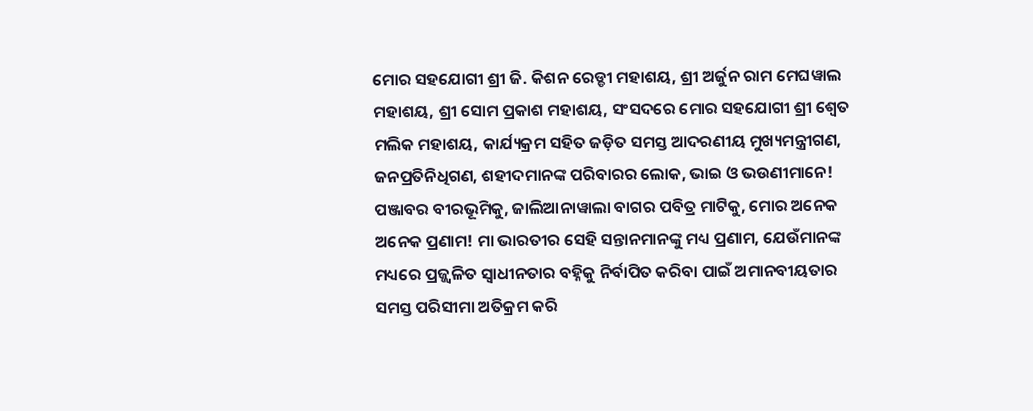ମୋର ସହଯୋଗୀ ଶ୍ରୀ ଜି. କିଶନ ରେଡ୍ଡୀ ମହାଶୟ, ଶ୍ରୀ ଅର୍ଜୁନ ରାମ ମେଘୱାଲ ମହାଶୟ, ଶ୍ରୀ ସୋମ ପ୍ରକାଶ ମହାଶୟ, ସଂସଦରେ ମୋର ସହଯୋଗୀ ଶ୍ରୀ ଶ୍ୱେତ ମଲିକ ମହାଶୟ, କାର୍ଯ୍ୟକ୍ରମ ସହିତ ଜଡ଼ିତ ସମସ୍ତ ଆଦରଣୀୟ ମୁଖ୍ୟମନ୍ତ୍ରୀଗଣ, ଜନପ୍ରତିନିଧିଗଣ, ଶହୀଦମାନଙ୍କ ପରିବାରର ଲୋକ, ଭାଇ ଓ ଭଉଣୀମାନେ!
ପଞ୍ଜାବର ବୀରଭୂମିକୁ, ଜାଲିଆନାୱାଲା ବାଗର ପବିତ୍ର ମାଟିକୁ, ମୋର ଅନେକ ଅନେକ ପ୍ରଣାମ! ମା ଭାରତୀର ସେହି ସନ୍ତାନମାନଙ୍କୁ ମଧ୍ୟ ପ୍ରଣାମ, ଯେଉଁମାନଙ୍କ ମଧ୍ୟରେ ପ୍ରଜ୍ଜ୍ୱଳିତ ସ୍ୱାଧୀନତାର ବହ୍ନିକୁ ନିର୍ବାପିତ କରିବା ପାଇଁ ଅମାନବୀୟତାର ସମସ୍ତ ପରିସୀମା ଅତିକ୍ରମ କରି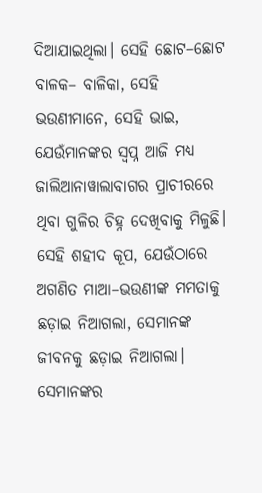ଦିଆଯାଇଥିଲା। ସେହି ଛୋଟ–ଛୋଟ ବାଳକ– ବାଳିକା, ସେହି ଭଉଣୀମାନେ, ସେହି ଭାଇ, ଯେଉଁମାନଙ୍କର ସ୍ୱପ୍ନ ଆଜି ମଧ୍ୟ ଜାଲିଆନାୱାଲାବାଗର ପ୍ରାଚୀରରେ ଥିବା ଗୁଳିର ଚିହ୍ନ ଦେଖିବାକୁ ମିଳୁଛି। ସେହି ଶହୀଦ କୂପ, ଯେଉଁଠାରେ ଅଗଣିତ ମାଆ–ଭଉଣୀଙ୍କ ମମତାକୁ ଛଡ଼ାଇ ନିଆଗଲା, ସେମାନଙ୍କ ଜୀବନକୁ ଛଡ଼ାଇ ନିଆଗଲା। ସେମାନଙ୍କର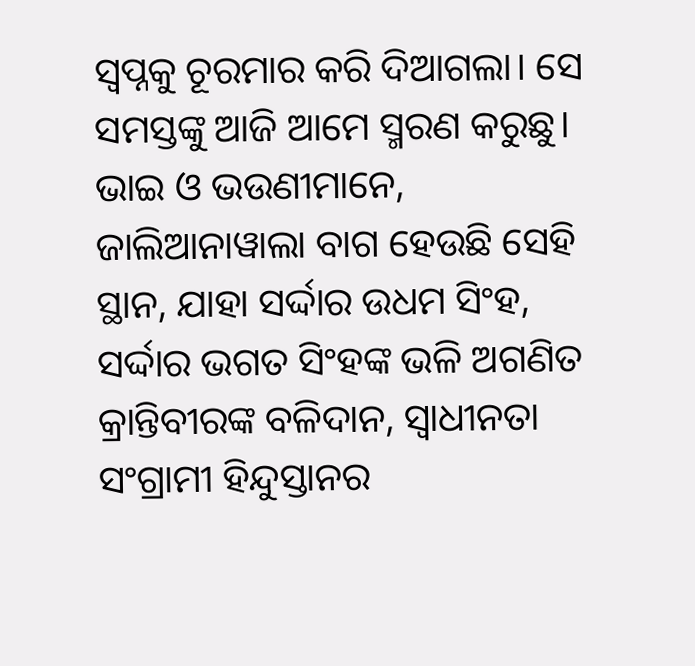ସ୍ୱପ୍ନକୁ ଚୂରମାର କରି ଦିଆଗଲା। ସେ ସମସ୍ତଙ୍କୁ ଆଜି ଆମେ ସ୍ମରଣ କରୁଛୁ।
ଭାଇ ଓ ଭଉଣୀମାନେ,
ଜାଲିଆନାୱାଲା ବାଗ ହେଉଛି ସେହି ସ୍ଥାନ, ଯାହା ସର୍ଦ୍ଦାର ଉଧମ ସିଂହ, ସର୍ଦ୍ଦାର ଭଗତ ସିଂହଙ୍କ ଭଳି ଅଗଣିତ କ୍ରାନ୍ତିବୀରଙ୍କ ବଳିଦାନ, ସ୍ୱାଧୀନତା ସଂଗ୍ରାମୀ ହିନ୍ଦୁସ୍ତାନର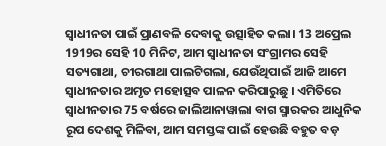ସ୍ୱାଧୀନତା ପାଇଁ ପ୍ରାଣବଳି ଦେବାକୁ ଉତ୍ସାହିତ କଲା। 13 ଅପ୍ରେଲ 1919ର ସେହି 10 ମିନିଟ, ଆମ ସ୍ୱାଧୀନତା ସଂଗ୍ରାମର ସେହି ସତ୍ୟଗାଥା, ଚୀରଗାଥା ପାଲଟିଗଲା, ଯେଉଁଥିପାଇଁ ଆଜି ଆମେ ସ୍ୱାଧୀନତାର ଅମୃତ ମହୋତ୍ସବ ପାଳନ କରିପାରୁଛୁ । ଏମିତିରେ ସ୍ୱାଧୀନତାର 75 ବର୍ଷରେ ଜାଲିଆନାୱାଲା ବାଗ ସ୍ମାରକର ଆଧୁନିକ ରୂପ ଦେଶକୁ ମିଳିବା, ଆମ ସମସ୍ତଙ୍କ ପାଇଁ ହେଉଛି ବହୁତ ବଡ଼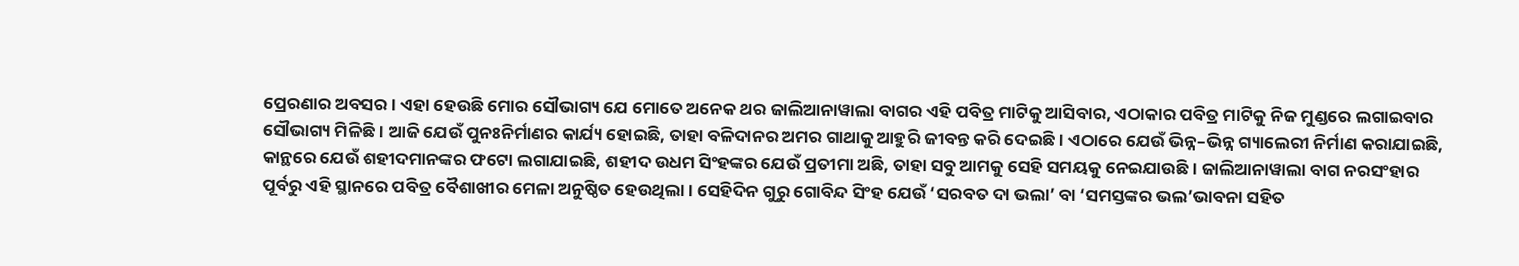ପ୍ରେରଣାର ଅବସର। ଏହା ହେଉଛି ମୋର ସୌଭାଗ୍ୟ ଯେ ମୋତେ ଅନେକ ଥର ଜାଲିଆନାୱାଲା ବାଗର ଏହି ପବିତ୍ର ମାଟିକୁ ଆସିବାର, ଏଠାକାର ପବିତ୍ର ମାଟିକୁ ନିଜ ମୁଣ୍ଡରେ ଲଗାଇବାର ସୌଭାଗ୍ୟ ମିଳିଛି। ଆଜି ଯେଉଁ ପୁନଃନିର୍ମାଣର କାର୍ଯ୍ୟ ହୋଇଛି, ତାହା ବଳିଦାନର ଅମର ଗାଥାକୁ ଆହୁରି ଜୀବନ୍ତ କରି ଦେଇଛି । ଏଠାରେ ଯେଉଁ ଭିନ୍ନ–ଭିନ୍ନ ଗ୍ୟାଲେରୀ ନିର୍ମାଣ କରାଯାଇଛି, କାନ୍ଥରେ ଯେଉଁ ଶହୀଦମାନଙ୍କର ଫଟୋ ଲଗାଯାଇଛି, ଶହୀଦ ଉଧମ ସିଂହଙ୍କର ଯେଉଁ ପ୍ରତୀମା ଅଛି, ତାହା ସବୁ ଆମକୁ ସେହି ସମୟକୁ ନେଇଯାଉଛି । ଜାଲିଆନାୱାଲା ବାଗ ନରସଂହାର ପୂର୍ବରୁ ଏହି ସ୍ଥାନରେ ପବିତ୍ର ବୈଶାଖୀର ମେଳା ଅନୁଷ୍ଠିତ ହେଉଥିଲା। ସେହିଦିନ ଗୁରୁ ଗୋବିନ୍ଦ ସିଂହ ଯେଉଁ ‘ସରବତ ଦା ଭଲା’ ବା ‘ସମସ୍ତଙ୍କର ଭଲ’ଭାବନା ସହିତ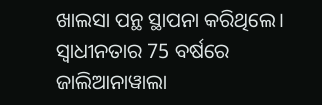ଖାଲସା ପନ୍ଥ ସ୍ଥାପନା କରିଥିଲେ। ସ୍ୱାଧୀନତାର 75 ବର୍ଷରେ ଜାଲିଆନାୱାଲା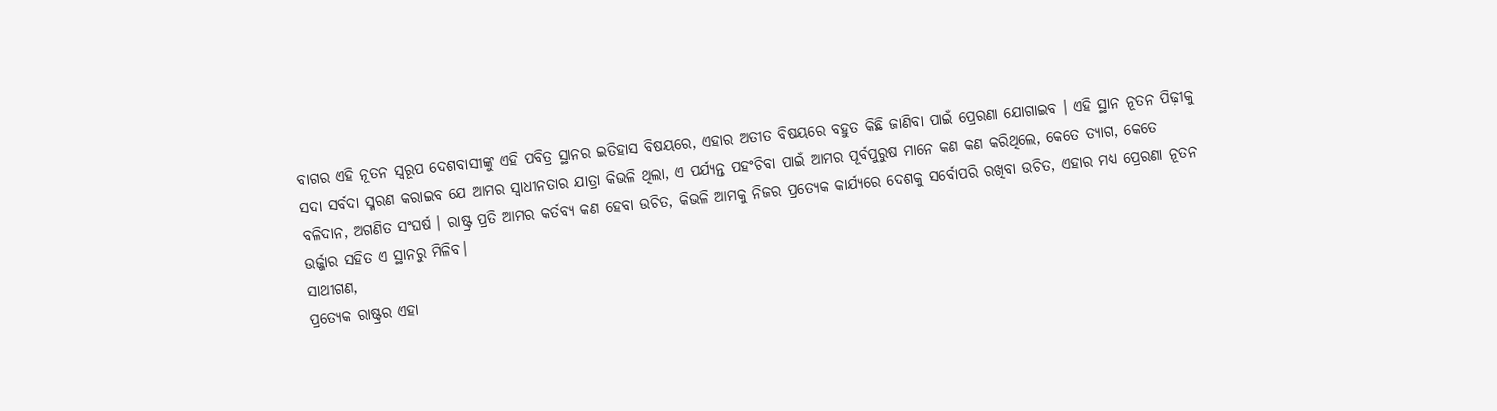ବାଗର ଏହି ନୂତନ ସ୍ୱରୂପ ଦେଶବାସୀଙ୍କୁ ଏହି ପବିତ୍ର ସ୍ଥାନର ଇତିହାସ ବିଷୟରେ, ଏହାର ଅତୀତ ବିଷୟରେ ବହୁତ କିଛି ଜାଣିବା ପାଇଁ ପ୍ରେରଣା ଯୋଗାଇବ । ଏହି ସ୍ଥାନ ନୂତନ ପିଢ଼ୀକୁ ସଦା ସର୍ବଦା ସ୍ମରଣ କରାଇବ ଯେ ଆମର ସ୍ୱାଧୀନତାର ଯାତ୍ରା କିଭଳି ଥିଲା, ଏ ପର୍ଯ୍ୟନ୍ତ ପହଂଚିବା ପାଇଁ ଆମର ପୂର୍ବପୁରୁଷ ମାନେ କଣ କଣ କରିଥିଲେ, କେତେ ତ୍ୟାଗ, କେତେ ବଳିଦାନ, ଅଗଣିତ ସଂଘର୍ଷ । ରାଷ୍ଟ୍ର ପ୍ରତି ଆମର କର୍ତବ୍ୟ କଣ ହେବା ଉଚିତ, କିଭଳି ଆମକୁ ନିଜର ପ୍ରତ୍ୟେକ କାର୍ଯ୍ୟରେ ଦେଶକୁ ସର୍ବୋପରି ରଖିବା ଉଚିତ, ଏହାର ମଧ୍ୟ ପ୍ରେରଣା ନୂତନ ଉର୍ଜ୍ଜାର ସହିତ ଏ ସ୍ଥାନରୁ ମିଳିବ।
ସାଥୀଗଣ,
ପ୍ରତ୍ୟେକ ରାଷ୍ଟ୍ରର ଏହା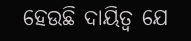ହେଉଛି ଦାୟିତ୍ୱ ଯେ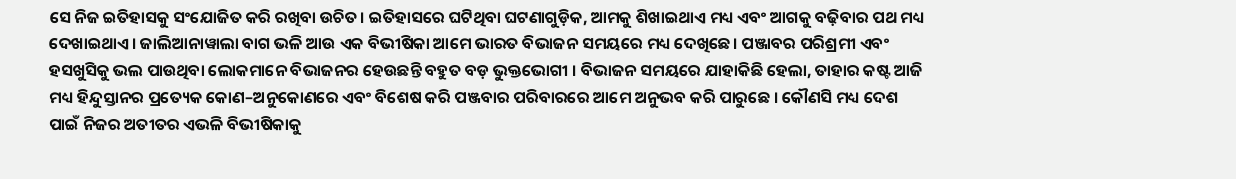ସେ ନିଜ ଇତିହାସକୁ ସଂଯୋଜିତ କରି ରଖିବା ଉଚିତ। ଇତିହାସରେ ଘଟିଥିବା ଘଟଣାଗୁଡ଼ିକ, ଆମକୁ ଶିଖାଇଥାଏ ମଧ୍ୟ ଏବଂ ଆଗକୁ ବଢ଼ିବାର ପଥ ମଧ୍ୟ ଦେଖାଇଥାଏ। ଜାଲିଆନାୱାଲା ବାଗ ଭଳି ଆଉ ଏକ ବିଭୀଷିକା ଆମେ ଭାରତ ବିଭାଜନ ସମୟରେ ମଧ୍ୟ ଦେଖିଛେ। ପଞ୍ଜାବର ପରିଶ୍ରମୀ ଏବଂ ହସଖୁସିକୁ ଭଲ ପାଉଥିବା ଲୋକମାନେ ବିଭାଜନର ହେଉଛନ୍ତି ବହୁତ ବଡ଼ ଭୁକ୍ତଭୋଗୀ । ବିଭାଜନ ସମୟରେ ଯାହାକିଛି ହେଲା, ତାହାର କଷ୍ଟ ଆଜି ମଧ୍ୟ ହିନ୍ଦୁସ୍ତାନର ପ୍ରତ୍ୟେକ କୋଣ–ଅନୁକୋଣରେ ଏବଂ ବିଶେଷ କରି ପଞ୍ଜବାର ପରିବାରରେ ଆମେ ଅନୁଭବ କରି ପାରୁଛେ । କୌଣସି ମଧ୍ୟ ଦେଶ ପାଇଁ ନିଜର ଅତୀତର ଏଭଳି ବିଭୀଷିକାକୁ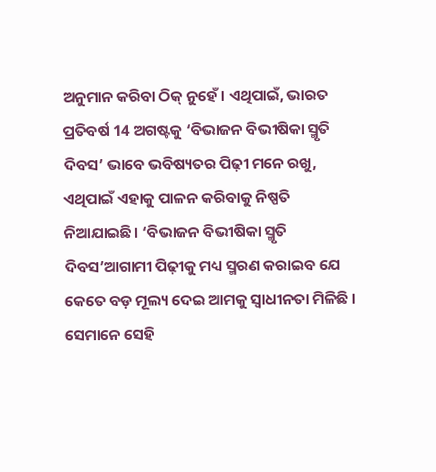ଅନୁମାନ କରିବା ଠିକ୍ ନୁହେଁ। ଏଥିପାଇଁ, ଭାରତ ପ୍ରତିବର୍ଷ 14 ଅଗଷ୍ଟକୁ ‘ବିଭାଜନ ବିଭୀଷିକା ସ୍ମୃତି ଦିବସ’ ଭାବେ ଭବିଷ୍ୟତର ପିଢ଼ୀ ମନେ ରଖୁ, ଏଥିପାଇଁ ଏହାକୁ ପାଳନ କରିବାକୁ ନିଷ୍ପତି ନିଆଯାଇଛି। ‘ବିଭାଜନ ବିଭୀଷିକା ସ୍ମୃତି ଦିବସ’ଆଗାମୀ ପିଢ଼ୀକୁ ମଧ୍ୟ ସ୍ମରଣ କରାଇବ ଯେ କେତେ ବଡ଼ ମୂଲ୍ୟ ଦେଇ ଆମକୁ ସ୍ୱାଧୀନତା ମିଳିଛି । ସେମାନେ ସେହି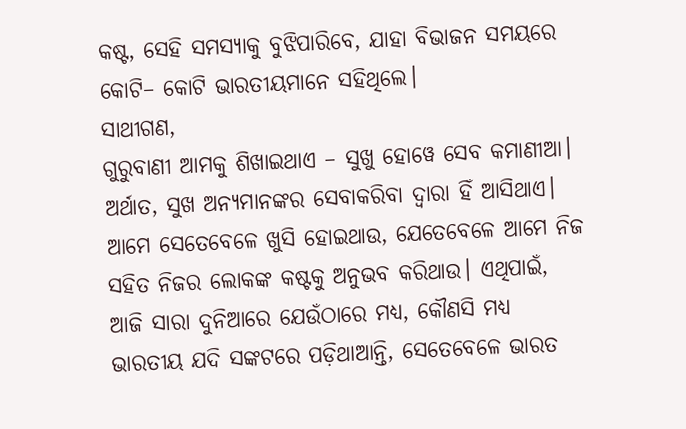କଷ୍ଟ, ସେହି ସମସ୍ୟାକୁ ବୁଝିପାରିବେ, ଯାହା ବିଭାଜନ ସମୟରେ କୋଟି– କୋଟି ଭାରତୀୟମାନେ ସହିଥିଲେ।
ସାଥୀଗଣ,
ଗୁରୁବାଣୀ ଆମକୁ ଶିଖାଇଥାଏ – ସୁଖୁ ହୋୱେ ସେବ କମାଣୀଆ।
ଅର୍ଥାତ, ସୁଖ ଅନ୍ୟମାନଙ୍କର ସେବାକରିବା ଦ୍ୱାରା ହିଁ ଆସିଥାଏ। ଆମେ ସେତେବେଳେ ଖୁସି ହୋଇଥାଉ, ଯେତେବେଳେ ଆମେ ନିଜ ସହିତ ନିଜର ଲୋକଙ୍କ କଷ୍ଟକୁ ଅନୁଭବ କରିଥାଉ। ଏଥିପାଇଁ, ଆଜି ସାରା ଦୁନିଆରେ ଯେଉଁଠାରେ ମଧ୍ୟ, କୌଣସି ମଧ୍ୟ ଭାରତୀୟ ଯଦି ସଙ୍କଟରେ ପଡ଼ିଥାଆନ୍ତି, ସେତେବେଳେ ଭାରତ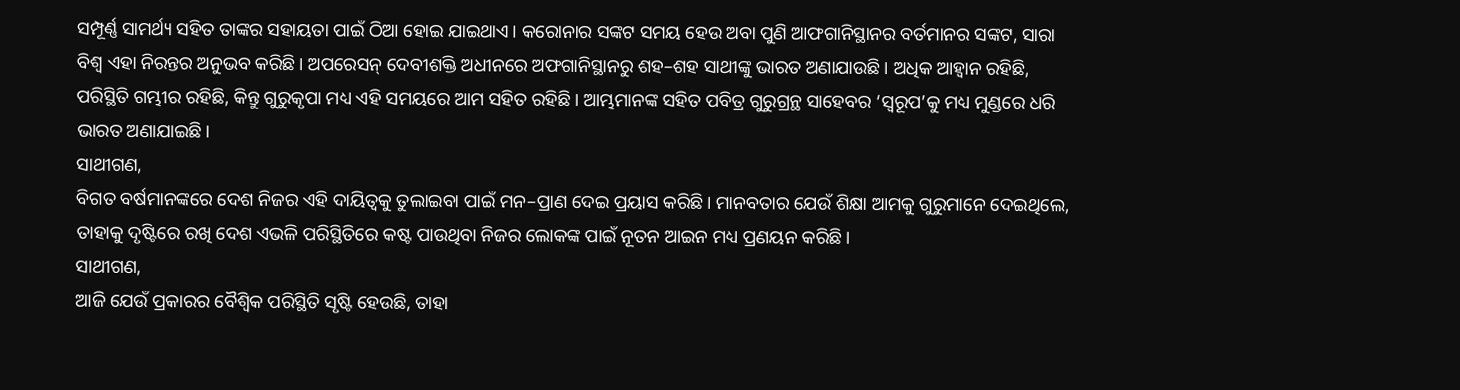ସମ୍ପୂର୍ଣ୍ଣ ସାମର୍ଥ୍ୟ ସହିତ ତାଙ୍କର ସହାୟତା ପାଇଁ ଠିଆ ହୋଇ ଯାଇଥାଏ। କରୋନାର ସଙ୍କଟ ସମୟ ହେଉ ଅବା ପୁଣି ଆଫଗାନିସ୍ଥାନର ବର୍ତମାନର ସଙ୍କଟ, ସାରା ବିଶ୍ୱ ଏହା ନିରନ୍ତର ଅନୁଭବ କରିଛି। ଅପରେସନ୍ ଦେବୀଶକ୍ତି ଅଧୀନରେ ଅଫଗାନିସ୍ଥାନରୁ ଶହ–ଶହ ସାଥୀଙ୍କୁ ଭାରତ ଅଣାଯାଉଛି। ଅଧିକ ଆହ୍ୱାନ ରହିଛି, ପରିସ୍ଥିତି ଗମ୍ଭୀର ରହିଛି, କିନ୍ତୁ ଗୁରୁକୃପା ମଧ୍ୟ ଏହି ସମୟରେ ଆମ ସହିତ ରହିଛି। ଆମ୍ଭମାନଙ୍କ ସହିତ ପବିତ୍ର ଗୁରୁଗ୍ରନ୍ଥ ସାହେବର ‘ସ୍ୱରୂପ’କୁ ମଧ୍ୟ ମୁଣ୍ଡରେ ଧରି ଭାରତ ଅଣାଯାଇଛି।
ସାଥୀଗଣ,
ବିଗତ ବର୍ଷମାନଙ୍କରେ ଦେଶ ନିଜର ଏହି ଦାୟିତ୍ୱକୁ ତୁଲାଇବା ପାଇଁ ମନ–ପ୍ରାଣ ଦେଇ ପ୍ରୟାସ କରିଛି। ମାନବତାର ଯେଉଁ ଶିକ୍ଷା ଆମକୁ ଗୁରୁମାନେ ଦେଇଥିଲେ, ତାହାକୁ ଦୃଷ୍ଟିରେ ରଖି ଦେଶ ଏଭଳି ପରିସ୍ଥିତିରେ କଷ୍ଟ ପାଉଥିବା ନିଜର ଲୋକଙ୍କ ପାଇଁ ନୂତନ ଆଇନ ମଧ୍ୟ ପ୍ରଣୟନ କରିଛି।
ସାଥୀଗଣ,
ଆଜି ଯେଉଁ ପ୍ରକାରର ବୈଶ୍ୱିକ ପରିସ୍ଥିତି ସୃଷ୍ଟି ହେଉଛି, ତାହା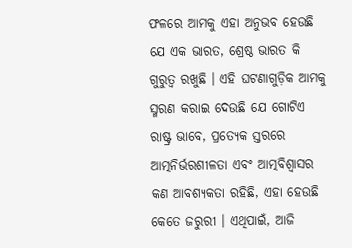ଫଳରେ ଆମକୁ ଏହା ଅନୁଭବ ହେଉଛି ଯେ ଏକ ଭାରତ, ଶ୍ରେଷ୍ଠ ଭାରତ କି ଗୁରୁତ୍ୱ ରଖୁଛି । ଏହି ଘଟଣାଗୁଡ଼ିକ ଆମକୁ ସ୍ମରଣ କରାଇ ଦେଉଛି ଯେ ଗୋଟିଏ ରାଷ୍ଟ୍ର ଭାବେ, ପ୍ରତ୍ୟେକ ସ୍ତରରେ ଆତ୍ମନିର୍ଭରଶୀଳତା ଏବଂ ଆତ୍ମବିଶ୍ୱାସର କଣ ଆବଶ୍ୟକତା ରହିଛି, ଏହା ହେଉଛି କେତେ ଜରୁରୀ । ଏଥିପାଇଁ, ଆଜି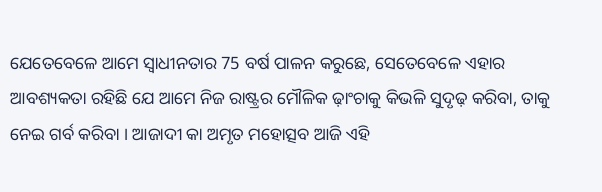ଯେତେବେଳେ ଆମେ ସ୍ୱାଧୀନତାର 75 ବର୍ଷ ପାଳନ କରୁଛେ, ସେତେବେଳେ ଏହାର ଆବଶ୍ୟକତା ରହିଛି ଯେ ଆମେ ନିଜ ରାଷ୍ଟ୍ରର ମୌଳିକ ଢ଼ାଂଚାକୁ କିଭଳି ସୁଦୃଢ଼ କରିବା, ତାକୁ ନେଇ ଗର୍ବ କରିବା । ଆଜାଦୀ କା ଅମୃତ ମହୋତ୍ସବ ଆଜି ଏହି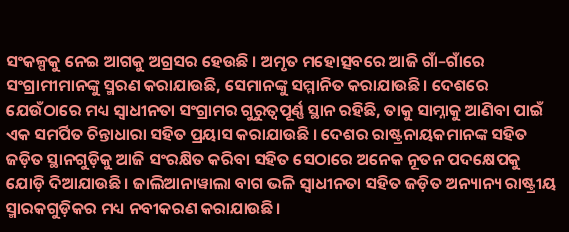ସଂକଳ୍ପକୁ ନେଇ ଆଗକୁ ଅଗ୍ରସର ହେଉଛି । ଅମୃତ ମହୋତ୍ସବରେ ଆଜି ଗାଁ–ଗାଁରେ ସଂଗ୍ରାମୀମାନଙ୍କୁ ସ୍ମରଣ କରାଯାଉଛି, ସେମାନଙ୍କୁ ସମ୍ମାନିତ କରାଯାଉଛି। ଦେଶରେ ଯେଉଁଠାରେ ମଧ୍ୟ ସ୍ୱାଧୀନତା ସଂଗ୍ରାମର ଗୁରୁତ୍ୱପୂର୍ଣ୍ଣ ସ୍ଥାନ ରହିଛି, ତାକୁ ସାମ୍ନାକୁ ଆଣିବା ପାଇଁ ଏକ ସମର୍ପିତ ଚିନ୍ତାଧାରା ସହିତ ପ୍ରୟାସ କରାଯାଉଛି । ଦେଶର ରାଷ୍ଟ୍ରନାୟକମାନଙ୍କ ସହିତ ଜଡ଼ିତ ସ୍ଥାନଗୁଡ଼ିକୁ ଆଜି ସଂରକ୍ଷିତ କରିବା ସହିତ ସେଠାରେ ଅନେକ ନୂତନ ପଦକ୍ଷେପକୁ ଯୋଡ଼ି ଦିଆଯାଉଛି । ଜାଲିଆନାୱାଲା ବାଗ ଭଳି ସ୍ୱାଧୀନତା ସହିତ ଜଡ଼ିତ ଅନ୍ୟାନ୍ୟ ରାଷ୍ଟ୍ରୀୟ ସ୍ମାରକଗୁଡ଼ିକର ମଧ୍ୟ ନବୀକରଣ କରାଯାଉଛି।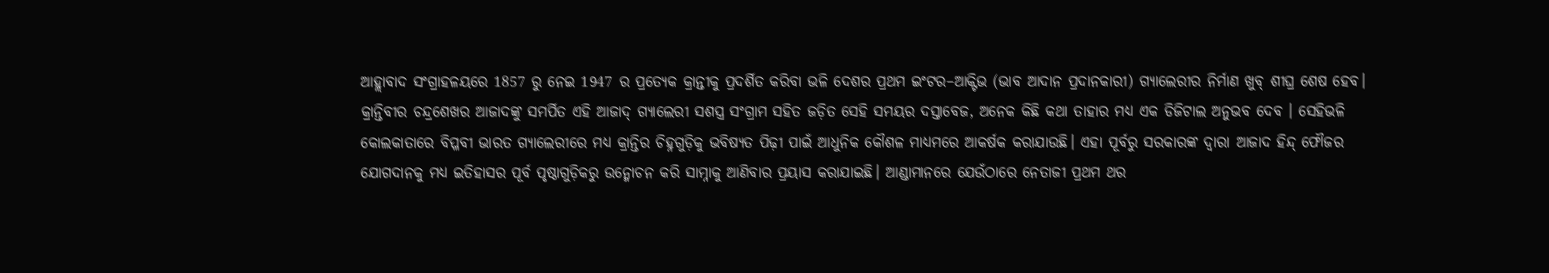ଆହ୍ଲାବାଦ ସଂଗ୍ରାହଳୟରେ 1857 ରୁ ନେଇ 1947 ର ପ୍ରତ୍ୟେକ କ୍ରାନ୍ତୀକୁ ପ୍ରଦର୍ଶିତ କରିବା ଭଳି ଦେଶର ପ୍ରଥମ ଇଂଟର–ଆକ୍ଟିଭ (ଭାବ ଆଦାନ ପ୍ରଦାନକାରୀ) ଗ୍ୟାଲେରୀର ନିର୍ମାଣ ଖୁବ୍ ଶୀଘ୍ର ଶେଷ ହେବ। କ୍ରାନ୍ତିବୀର ଚନ୍ଦ୍ରଶେଖର ଆଜାଦଙ୍କୁ ସମର୍ପିତ ଏହି ଆଜାଦ୍ ଗ୍ୟାଲେରୀ ସଶସ୍ତ୍ର ସଂଗ୍ରାମ ସହିତ ଜଡ଼ିତ ସେହି ସମୟର ଦସ୍ତାବେଜ, ଅନେକ କିଛି କଥା ତାହାର ମଧ୍ୟ ଏକ ଡିଜିଟାଲ ଅନୁଭବ ଦେବ । ସେହିଭଳି କୋଲକାତାରେ ବିପ୍ଳବୀ ଭାରତ ଗ୍ୟାଲେରୀରେ ମଧ୍ୟ କ୍ରାନ୍ତିର ଚିହ୍ନଗୁଡ଼ିକୁ ଭବିଷ୍ୟତ ପିଢ଼ୀ ପାଇଁ ଆଧୁନିକ କୌଶଳ ମାଧ୍ୟମରେ ଆକର୍ଷକ କରାଯାଉଛି। ଏହା ପୂର୍ବରୁ ସରକାରଙ୍କ ଦ୍ୱାରା ଆଜାଦ ହିନ୍ଦ୍ ଫୌଜର ଯୋଗଦାନକୁ ମଧ୍ୟ ଇତିହାସର ପୂର୍ବ ପୃଷ୍ଠାଗୁଡ଼ିକରୁ ଉନ୍ମୋଚନ କରି ସାମ୍ନାକୁ ଆଣିବାର ପ୍ରୟାସ କରାଯାଇଛି। ଆଣ୍ଡାମାନରେ ଯେଉଁଠାରେ ନେତାଜୀ ପ୍ରଥମ ଥର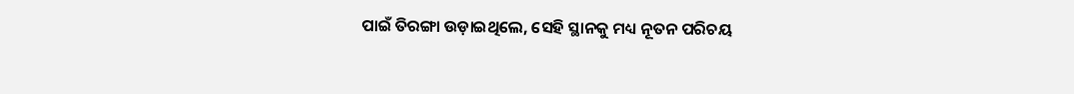ପାଇଁ ତିରଙ୍ଗା ଉଡ଼ାଇଥିଲେ, ସେହି ସ୍ଥାନକୁ ମଧ୍ୟ ନୂତନ ପରିଚୟ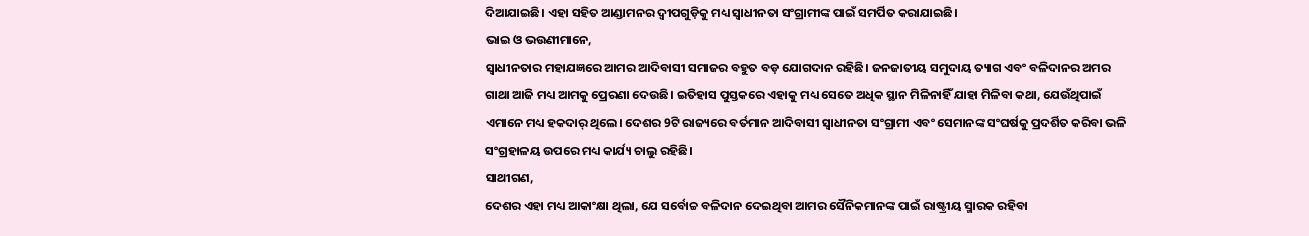ଦିଆଯାଇଛି। ଏହା ସହିତ ଆଣ୍ଡାମନର ଦ୍ୱୀପଗୁଡ଼ିକୁ ମଧ୍ୟ ସ୍ୱାଧୀନତା ସଂଗ୍ରାମୀଙ୍କ ପାଇଁ ସମର୍ପିତ କରାଯାଇଛି।
ଭାଇ ଓ ଭଉଣୀମାନେ,
ସ୍ୱାଧୀନତାର ମହାଯଜ୍ଞରେ ଆମର ଆଦିବାସୀ ସମାଜର ବହୁତ ବଡ଼ ଯୋଗଦାନ ରହିଛି। ଜନଜାତୀୟ ସମୁଦାୟ ତ୍ୟାଗ ଏବଂ ବଳିଦାନର ଅମର ଗାଥା ଆଜି ମଧ୍ୟ ଆମକୁ ପ୍ରେରଣା ଦେଉଛି। ଇତିହାସ ପୁସ୍ତକରେ ଏହାକୁ ମଧ୍ୟ ସେତେ ଅଧିକ ସ୍ଥାନ ମିଳିନାହିଁ ଯାହା ମିଳିବା କଥା, ଯେଉଁଥିପାଇଁ ଏମାନେ ମଧ୍ୟ ହକଦାର୍ ଥିଲେ। ଦେଶର 9ଟି ରାଜ୍ୟରେ ବର୍ତମାନ ଆଦିବାସୀ ସ୍ୱାଧୀନତା ସଂଗ୍ରାମୀ ଏବଂ ସେମାନଙ୍କ ସଂଘର୍ଷକୁ ପ୍ରଦର୍ଶିତ କରିବା ଭଳି ସଂଗ୍ରହାଳୟ ଉପରେ ମଧ୍ୟ କାର୍ଯ୍ୟ ଚାଲୁ ରହିଛି।
ସାଥୀଗଣ,
ଦେଶର ଏହା ମଧ୍ୟ ଆକାଂକ୍ଷା ଥିଲା, ଯେ ସର୍ବୋଚ୍ଚ ବଳିଦାନ ଦେଇଥିବା ଆମର ସୈନିକମାନଙ୍କ ପାଇଁ ରାଷ୍ଟ୍ରୀୟ ସ୍ମାରକ ରହିବା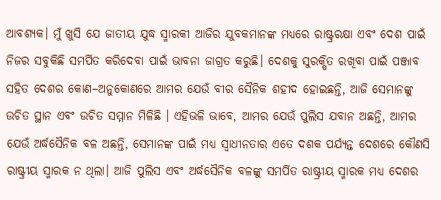ଆବଶ୍ୟକ। ମୁଁ ଖୁସି ଯେ ଜାତୀୟ ଯୁଦ୍ଧ ସ୍ମାରକୀ ଆଜିର ଯୁବକମାନଙ୍କ ମଧ୍ୟରେ ରାଷ୍ଟ୍ରରକ୍ଷା ଏବଂ ଦେଶ ପାଇଁ ନିଜର ସବୁକିଛି ସମର୍ପିତ କରିଦେବା ପାଇଁ ଭାବନା ଜାଗ୍ରତ କରୁଛି। ଦେଶକୁ ସୁରକ୍ଷିତ ରଖିବା ପାଇଁ ପଞ୍ଜାବ ସହିତ ଦେଶର କୋଣ–ଅନୁକୋଣରେ ଆମର ଯେଉଁ ବୀର ସୈନିକ ଶହୀଦ ହୋଇଛନ୍ତି, ଆଜି ସେମାନଙ୍କୁ ଉଚିତ ସ୍ଥାନ ଏବଂ ଉଚିତ ସମ୍ମାନ ମିଳିଛି । ଏହିଭଳି ଭାବେ, ଆମର ଯେଉଁ ପୁଲିସ ଯବାନ ଅଛନ୍ତି, ଆମର ଯେଉଁ ଅର୍ଦ୍ଧସୈନିକ ବଳ ଅଛନ୍ତି, ସେମାନଙ୍କ ପାଇଁ ମଧ୍ୟ ସ୍ୱାଧୀନତାର ଏତେ ଦଶକ ପର୍ଯ୍ୟନ୍ତ ଦେଶରେ କୌଣସି ରାଷ୍ଟ୍ରୀୟ ସ୍ମାରକ ନ ଥିଲା। ଆଜି ପୁଲିସ ଏବଂ ଅର୍ଦ୍ଧସୈନିକ ବଳଙ୍କୁ ସମର୍ପିତ ରାଷ୍ଟ୍ରୀୟ ସ୍ମାରକ ମଧ୍ୟ ଦେଶର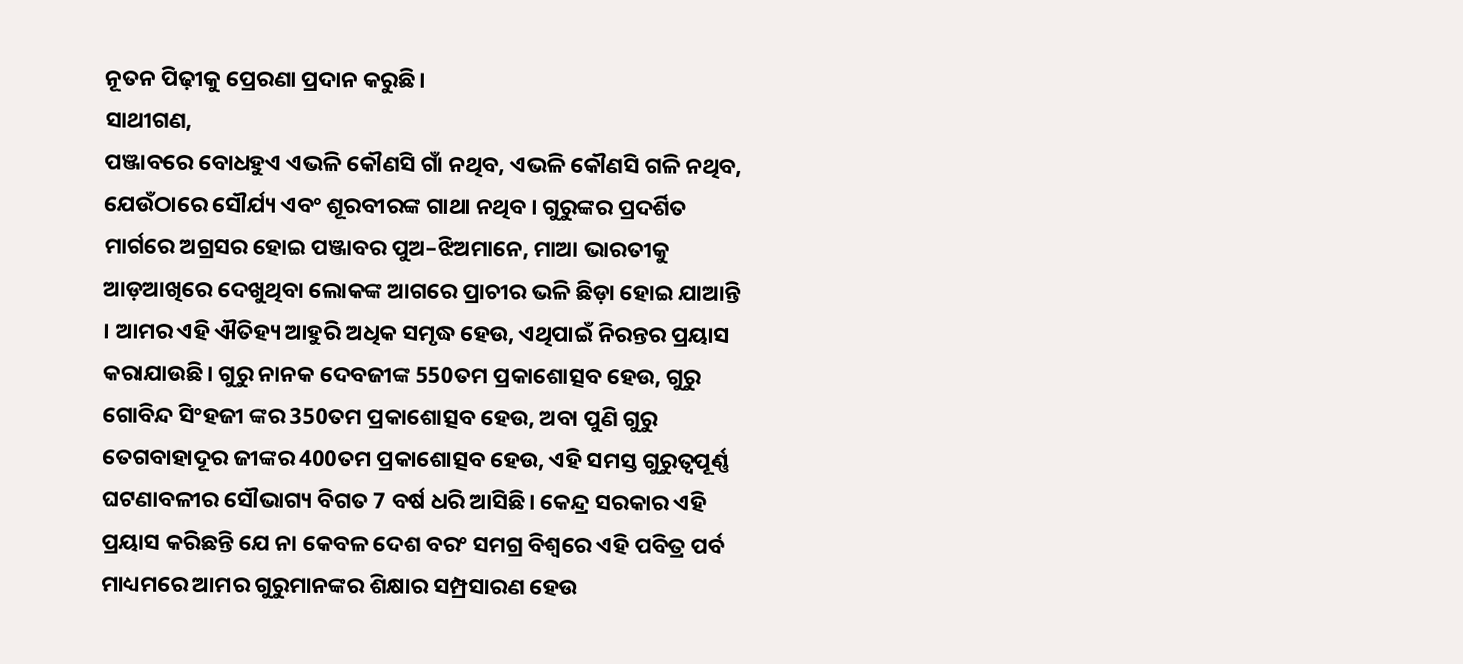ନୂତନ ପିଢ଼ୀକୁ ପ୍ରେରଣା ପ୍ରଦାନ କରୁଛି।
ସାଥୀଗଣ,
ପଞ୍ଜାବରେ ବୋଧହୁଏ ଏଭଳି କୌଣସି ଗାଁ ନଥିବ, ଏଭଳି କୌଣସି ଗଳି ନଥିବ, ଯେଉଁଠାରେ ସୌର୍ଯ୍ୟ ଏବଂ ଶୂରବୀରଙ୍କ ଗାଥା ନଥିବ । ଗୁରୁଙ୍କର ପ୍ରଦର୍ଶିତ ମାର୍ଗରେ ଅଗ୍ରସର ହୋଇ ପଞ୍ଜାବର ପୁଅ–ଝିଅମାନେ, ମାଆ ଭାରତୀକୁ ଆଡ଼ଆଖିରେ ଦେଖୁଥିବା ଲୋକଙ୍କ ଆଗରେ ପ୍ରାଚୀର ଭଳି ଛିଡ଼ା ହୋଇ ଯାଆନ୍ତି । ଆମର ଏହି ଐତିହ୍ୟ ଆହୁରି ଅଧିକ ସମୃଦ୍ଧ ହେଉ, ଏଥିପାଇଁ ନିରନ୍ତର ପ୍ରୟାସ କରାଯାଉଛି। ଗୁରୁ ନାନକ ଦେବଜୀଙ୍କ 550ତମ ପ୍ରକାଶୋତ୍ସବ ହେଉ, ଗୁରୁ ଗୋବିନ୍ଦ ସିଂହଜୀ ଙ୍କର 350ତମ ପ୍ରକାଶୋତ୍ସବ ହେଉ, ଅବା ପୁଣି ଗୁରୁ ତେଗବାହାଦୂର ଜୀଙ୍କର 400ତମ ପ୍ରକାଶୋତ୍ସବ ହେଉ, ଏହି ସମସ୍ତ ଗୁରୁତ୍ୱପୂର୍ଣ୍ଣ ଘଟଣାବଳୀର ସୌଭାଗ୍ୟ ବିଗତ 7 ବର୍ଷ ଧରି ଆସିଛି। କେନ୍ଦ୍ର ସରକାର ଏହି ପ୍ରୟାସ କରିଛନ୍ତି ଯେ ନା କେବଳ ଦେଶ ବରଂ ସମଗ୍ର ବିଶ୍ୱରେ ଏହି ପବିତ୍ର ପର୍ବ ମାଧ୍ୟମରେ ଆମର ଗୁରୁମାନଙ୍କର ଶିକ୍ଷାର ସମ୍ପ୍ରସାରଣ ହେଉ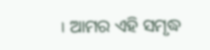। ଆମର ଏହି ସମୃଦ୍ଧ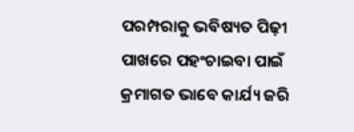ପରମ୍ପରାକୁ ଭବିଷ୍ୟତ ପିଢ଼ୀ ପାଖରେ ପହଂଚାଇବା ପାଇଁ କ୍ରମାଗତ ଭାବେ କାର୍ଯ୍ୟ ଜରି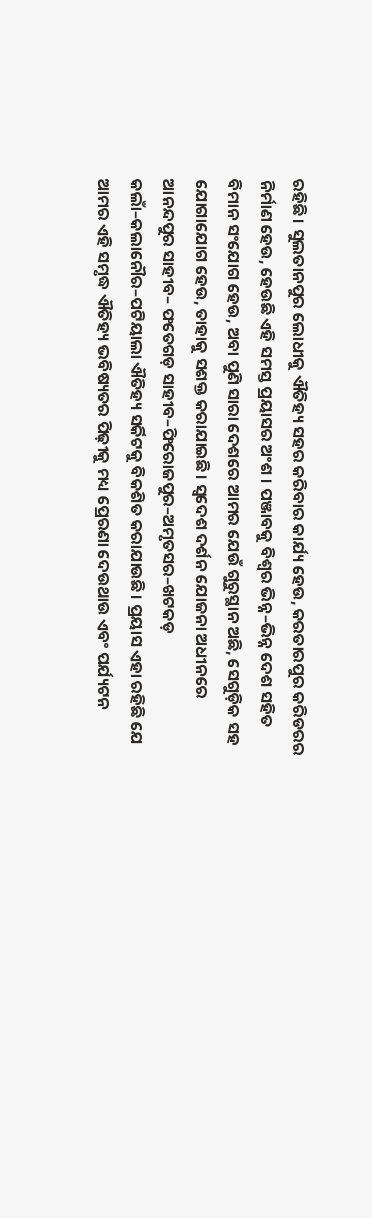ରହିଛି। ସୁଲତାନପୁର ଲୋଧୀକୁ ଐତିହ୍ୟ ସହର କରିବାର କାର୍ଯ୍ୟ ହେଉ, କରତାରପୁର କରିଡରର ନିର୍ମାଣ ହେଉ, ହେଉଛି ଏହି ସମସ୍ତ ପ୍ରୟାସର ଅଂଶ । ପଞ୍ଜାବକୁ ବିଶ୍ୱର ଭିନ୍ନ–ଭିନ୍ନ ଦେଶ ସହିତ ବିମାନ ସଂଯୋଗ ହେଉ, ଅବା ପୁଣି ସାରା ଦେଶରେ ଆମର ଯେଉଁ ଗୁରୁସ୍ଥାନ ଅଛି, ସେଗୁଡ଼ିକ ସହ ଯୋଗାଯୋଗ ହେଉ, ତାହାକୁ ସଶକ୍ତ କରାଯାଇଛି। ସ୍ୱଦେଶ ଦର୍ଶନ ଯୋଜନା ଅଧୀନରେ ଆନନ୍ଦପୁର ସାହୀବ– ଫତେଗଡ଼ ସାହୀବ–ଫିରୋଜପୁର–ଅମୃତସର–ଖଟକଡ଼ କଲାଁ–କଲାନୌର–ପଟିୟାଲା ଐତିହ୍ୟ ସର୍କିଟକୁ ବିକଶିତ କରାଯାଉଛି। ପ୍ରୟାସ ଏହା ରହିଛି ଯେ ଆମର ଏହି ସମୃଦ୍ଧ ଐତିହ୍ୟ ଭବିଷ୍ୟତର ପିଢ଼ୀକୁ ମଧ୍ୟ ପ୍ରେରଣା ଦେଉଥାଉ ଏବଂ ପର୍ଯ୍ୟଟନ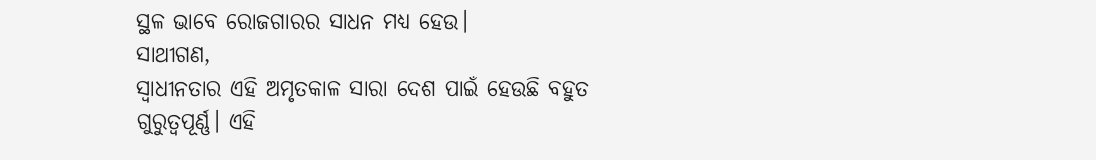ସ୍ଥଳ ଭାବେ ରୋଜଗାରର ସାଧନ ମଧ୍ୟ ହେଉ।
ସାଥୀଗଣ,
ସ୍ୱାଧୀନତାର ଏହି ଅମୃତକାଳ ସାରା ଦେଶ ପାଇଁ ହେଉଛି ବହୁତ ଗୁରୁତ୍ୱପୂର୍ଣ୍ଣ। ଏହି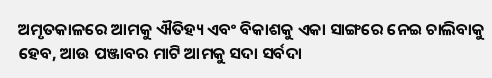ଅମୃତକାଳରେ ଆମକୁ ଐତିହ୍ୟ ଏବଂ ବିକାଶକୁ ଏକା ସାଙ୍ଗରେ ନେଇ ଚାଲିବାକୁ ହେବ, ଆଉ ପଞ୍ଜାବର ମାଟି ଆମକୁ ସଦା ସର୍ବଦା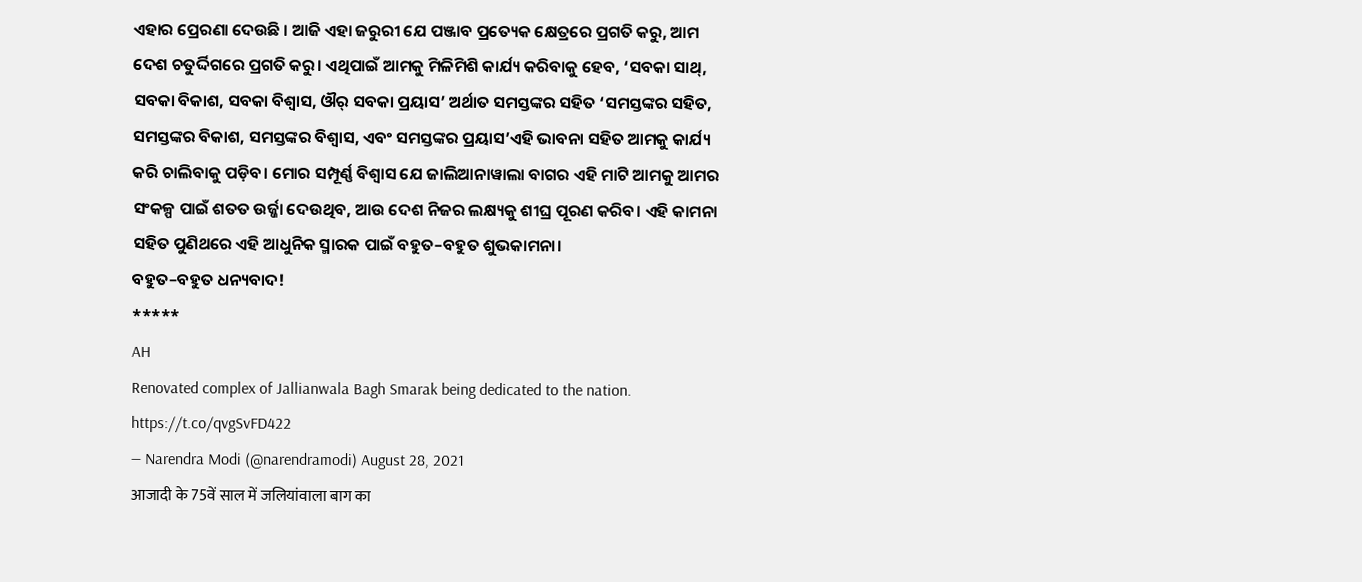ଏହାର ପ୍ରେରଣା ଦେଉଛି । ଆଜି ଏହା ଜରୁରୀ ଯେ ପଞ୍ଜାବ ପ୍ରତ୍ୟେକ କ୍ଷେତ୍ରରେ ପ୍ରଗତି କରୁ, ଆମ ଦେଶ ଚତୁର୍ଦ୍ଦିଗରେ ପ୍ରଗତି କରୁ। ଏଥିପାଇଁ ଆମକୁ ମିଳିମିଶି କାର୍ଯ୍ୟ କରିବାକୁ ହେବ, ‘ସବକା ସାଥ୍, ସବକା ବିକାଶ, ସବକା ବିଶ୍ୱାସ, ଔର୍ ସବକା ପ୍ରୟାସ’ ଅର୍ଥାତ ସମସ୍ତଙ୍କର ସହିତ ‘ସମସ୍ତଙ୍କର ସହିତ, ସମସ୍ତଙ୍କର ବିକାଶ, ସମସ୍ତଙ୍କର ବିଶ୍ୱାସ, ଏବଂ ସମସ୍ତଙ୍କର ପ୍ରୟାସ’ଏହି ଭାବନା ସହିତ ଆମକୁ କାର୍ଯ୍ୟ କରି ଚାଲିବାକୁ ପଡ଼ିବ। ମୋର ସମ୍ପୂର୍ଣ୍ଣ ବିଶ୍ୱାସ ଯେ ଜାଲିଆନାୱାଲା ବାଗର ଏହି ମାଟି ଆମକୁ ଆମର ସଂକଳ୍ପ ପାଇଁ ଶତତ ଉର୍ଜ୍ଜା ଦେଉଥିବ, ଆଉ ଦେଶ ନିଜର ଲକ୍ଷ୍ୟକୁ ଶୀଘ୍ର ପୂରଣ କରିବ। ଏହି କାମନା ସହିତ ପୁଣିଥରେ ଏହି ଆଧୁନିକ ସ୍ମାରକ ପାଇଁ ବହୁତ–ବହୁତ ଶୁଭକାମନା।
ବହୁତ–ବହୁତ ଧନ୍ୟବାଦ!
*****
AH
Renovated complex of Jallianwala Bagh Smarak being dedicated to the nation. https://t.co/qvgSvFD422
— Narendra Modi (@narendramodi) August 28, 2021
आजादी के 75वें साल में जलियांवाला बाग का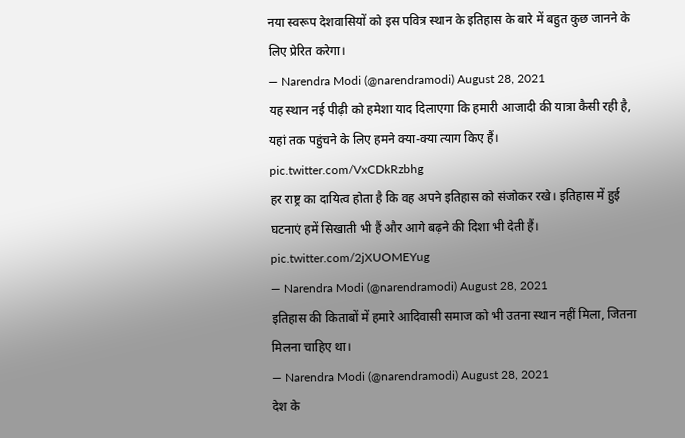नया स्वरूप देशवासियों को इस पवित्र स्थान के इतिहास के बारे में बहुत कुछ जानने के लिए प्रेरित करेगा।
— Narendra Modi (@narendramodi) August 28, 2021
यह स्थान नई पीढ़ी को हमेशा याद दिलाएगा कि हमारी आजादी की यात्रा कैसी रही है, यहां तक पहुंचने के लिए हमने क्या-क्या त्याग किए हैं। pic.twitter.com/VxCDkRzbhg
हर राष्ट्र का दायित्व होता है कि वह अपने इतिहास को संजोकर रखे। इतिहास में हुई घटनाएं हमें सिखाती भी हैं और आगे बढ़ने की दिशा भी देती हैं। pic.twitter.com/2jXUOMEYug
— Narendra Modi (@narendramodi) August 28, 2021
इतिहास की किताबों में हमारे आदिवासी समाज को भी उतना स्थान नहीं मिला, जितना मिलना चाहिए था।
— Narendra Modi (@narendramodi) August 28, 2021
देश के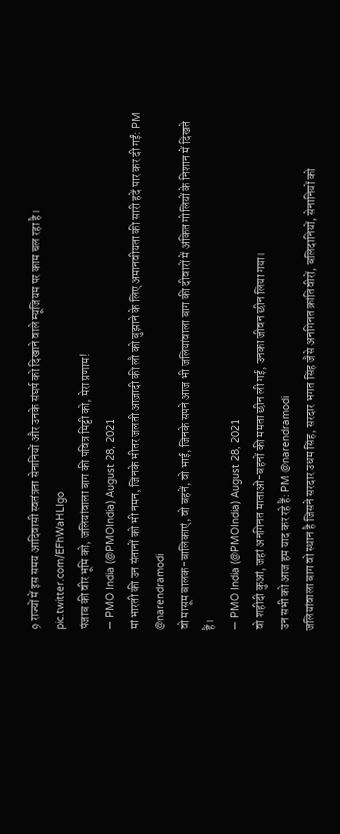9 राज्यों में इस समय आदिवासी स्वतंत्रता सेनानियों और उनके संघर्ष को दिखाने वाले म्यूजियम पर काम चल रहा है। pic.twitter.com/EFhWaHLIgo
पंजाब की वीर भूमि को, जलियांवाला बाग की पवित्र मिट्टी को, मेरा प्रणाम!
— PMO India (@PMOIndia) August 28, 2021
मां भारती की उन संतानों को भी नमन, जिनके भीतर जलती आज़ादी की लौ को बुझाने के लिए अमानवीयता की सारी हदें पार कर दी गईं: PM @narendramodi
वो मासूम बालक-बालिकाएं, वो बहनें, वो भाई, जिनके सपने आज भी जलियांवाला बाग की दीवारों में अंकित गोलियों के निशान में दिखते हैं।
— PMO India (@PMOIndia) August 28, 2021
वो शहीदी कुआं, जहां अनगिनत माताओं-बहनों की ममता छीन ली गई, उनका जीवन छीन लिया गया।
उन सभी को आज हम याद कर रहे हैं: PM @narendramodi
जलियांवाला बाग वो स्थान है जिसने सरदार उधम सिंह, सरदार भगत सिंह जैसे अनगिनत क्रांतिवीरों, बलिदानियों, सेनानियों को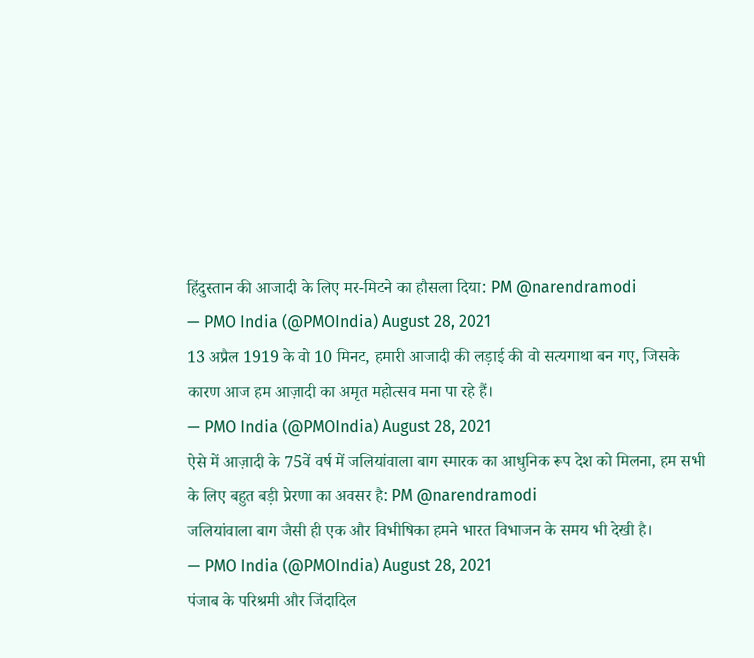हिंदुस्तान की आजादी के लिए मर-मिटने का हौसला दिया: PM @narendramodi
— PMO India (@PMOIndia) August 28, 2021
13 अप्रैल 1919 के वो 10 मिनट, हमारी आजादी की लड़ाई की वो सत्यगाथा बन गए, जिसके कारण आज हम आज़ादी का अमृत महोत्सव मना पा रहे हैं।
— PMO India (@PMOIndia) August 28, 2021
ऐसे में आज़ादी के 75वें वर्ष में जलियांवाला बाग स्मारक का आधुनिक रूप देश को मिलना, हम सभी के लिए बहुत बड़ी प्रेरणा का अवसर है: PM @narendramodi
जलियांवाला बाग जैसी ही एक और विभीषिका हमने भारत विभाजन के समय भी देखी है।
— PMO India (@PMOIndia) August 28, 2021
पंजाब के परिश्रमी और जिंदादिल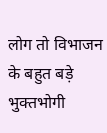लोग तो विभाजन के बहुत बड़े भुक्तभोगी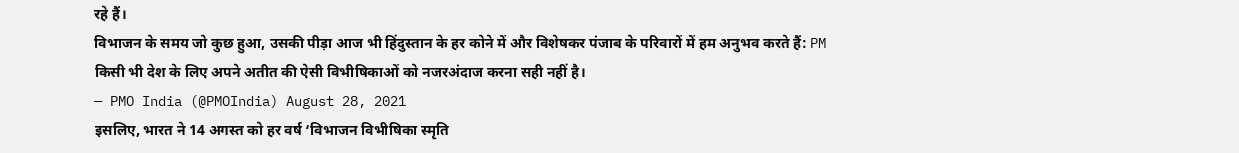रहे हैं।
विभाजन के समय जो कुछ हुआ, उसकी पीड़ा आज भी हिंदुस्तान के हर कोने में और विशेषकर पंजाब के परिवारों में हम अनुभव करते हैं: PM
किसी भी देश के लिए अपने अतीत की ऐसी विभीषिकाओं को नजरअंदाज करना सही नहीं है।
— PMO India (@PMOIndia) August 28, 2021
इसलिए, भारत ने 14 अगस्त को हर वर्ष ‘विभाजन विभीषिका स्मृति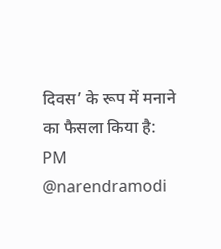दिवस’ के रूप में मनाने का फैसला किया है: PM @narendramodi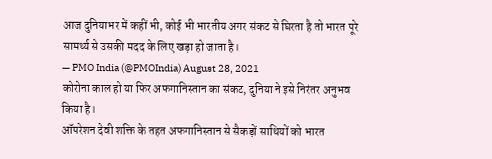आज दुनियाभर में कहीं भी, कोई भी भारतीय अगर संकट से घिरता है तो भारत पूरे सामर्थ्य से उसकी मदद के लिए खड़ा हो जाता है।
— PMO India (@PMOIndia) August 28, 2021
कोरोना काल हो या फिर अफगानिस्तान का संकट, दुनिया ने इसे निरंतर अनुभव किया है।
ऑपरेशन देवी शक्ति के तहत अफगानिस्तान से सैकड़ों साथियों को भारत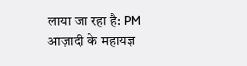लाया जा रहा है: PM
आज़ादी के महायज्ञ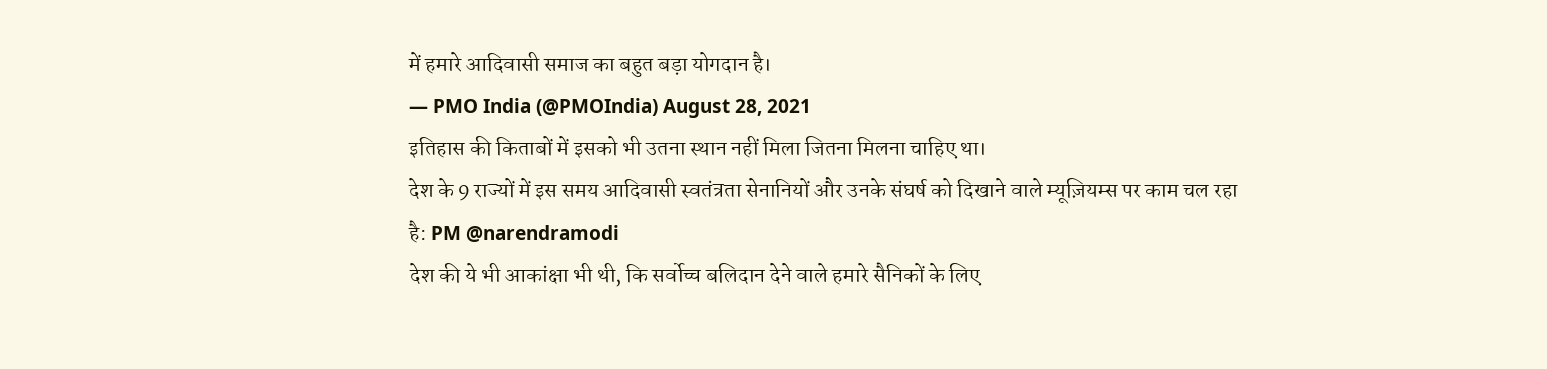में हमारे आदिवासी समाज का बहुत बड़ा योगदान है।
— PMO India (@PMOIndia) August 28, 2021
इतिहास की किताबों में इसको भी उतना स्थान नहीं मिला जितना मिलना चाहिए था।
देश के 9 राज्यों में इस समय आदिवासी स्वतंत्रता सेनानियों और उनके संघर्ष को दिखाने वाले म्यूज़ियम्स पर काम चल रहा है: PM @narendramodi
देश की ये भी आकांक्षा भी थी, कि सर्वोच्च बलिदान देने वाले हमारे सैनिकों के लिए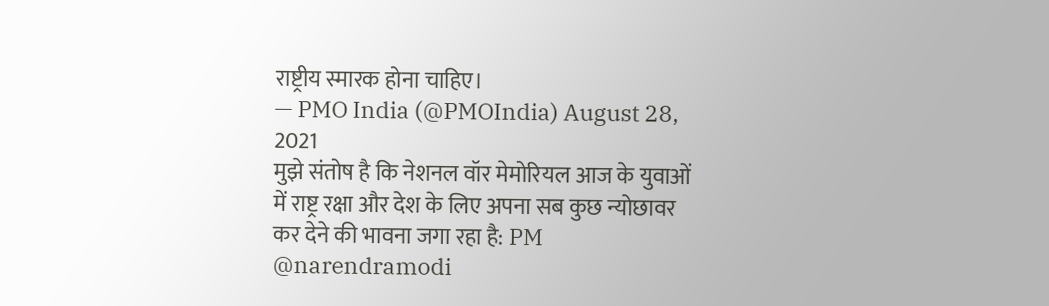राष्ट्रीय स्मारक होना चाहिए।
— PMO India (@PMOIndia) August 28, 2021
मुझे संतोष है कि नेशनल वॉर मेमोरियल आज के युवाओं में राष्ट्र रक्षा और देश के लिए अपना सब कुछ न्योछावर कर देने की भावना जगा रहा है: PM @narendramodi